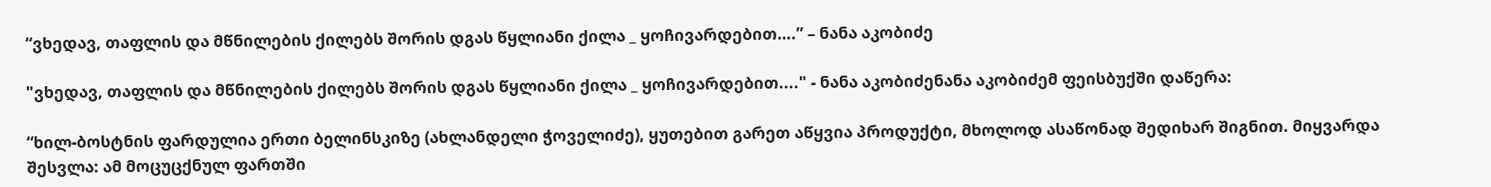“ვხედავ, თაფლის და მწნილების ქილებს შორის დგას წყლიანი ქილა _ ყოჩივარდებით….” – ნანა აკობიძე

"ვხედავ, თაფლის და მწნილების ქილებს შორის დგას წყლიანი ქილა _ ყოჩივარდებით...." - ნანა აკობიძენანა აკობიძემ ფეისბუქში დაწერა:

“ხილ-ბოსტნის ფარდულია ერთი ბელინსკიზე (ახლანდელი ჭოველიძე), ყუთებით გარეთ აწყვია პროდუქტი, მხოლოდ ასაწონად შედიხარ შიგნით. მიყვარდა შესვლა: ამ მოცუცქნულ ფართში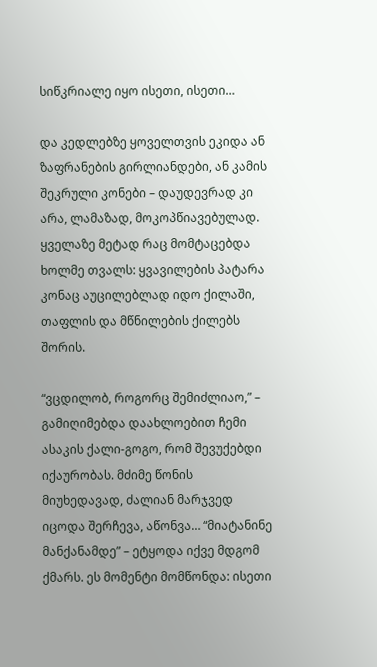სიწკრიალე იყო ისეთი, ისეთი…

და კედლებზე ყოველთვის ეკიდა ან ზაფრანების გირლიანდები, ან კამის შეკრული კონები – დაუდევრად კი არა, ლამაზად, მოკოპწიავებულად. ყველაზე მეტად რაც მომტაცებდა ხოლმე თვალს: ყვავილების პატარა კონაც აუცილებლად იდო ქილაში, თაფლის და მწნილების ქილებს შორის.

“ვცდილობ, როგორც შემიძლიაო,” – გამიღიმებდა დაახლოებით ჩემი ასაკის ქალი-გოგო, რომ შევუქებდი იქაურობას. მძიმე წონის მიუხედავად, ძალიან მარჯვედ იცოდა შერჩევა, აწონვა… “მიატანინე მანქანამდე” – ეტყოდა იქვე მდგომ ქმარს. ეს მომენტი მომწონდა: ისეთი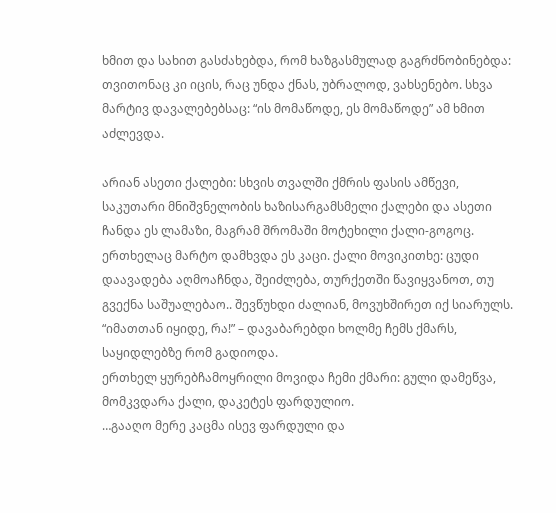ხმით და სახით გასძახებდა, რომ ხაზგასმულად გაგრძნობინებდა: თვითონაც კი იცის, რაც უნდა ქნას, უბრალოდ, ვახსენებო. სხვა მარტივ დავალებებსაც: “ის მომაწოდე, ეს მომაწოდე” ამ ხმით აძლევდა.

არიან ასეთი ქალები: სხვის თვალში ქმრის ფასის ამწევი, საკუთარი მნიშვნელობის ხაზისარგამსმელი ქალები და ასეთი ჩანდა ეს ლამაზი, მაგრამ შრომაში მოტეხილი ქალი-გოგოც.
ერთხელაც მარტო დამხვდა ეს კაცი. ქალი მოვიკითხე: ცუდი დაავადება აღმოაჩნდა, შეიძლება, თურქეთში წავიყვანოთ, თუ გვექნა საშუალებაო.. შევწუხდი ძალიან, მოვუხშირეთ იქ სიარულს. “იმათთან იყიდე, რა!” – დავაბარებდი ხოლმე ჩემს ქმარს, საყიდლებზე რომ გადიოდა.
ერთხელ ყურებჩამოყრილი მოვიდა ჩემი ქმარი: გული დამეწვა, მომკვდარა ქალი, დაკეტეს ფარდულიო.
…გააღო მერე კაცმა ისევ ფარდული და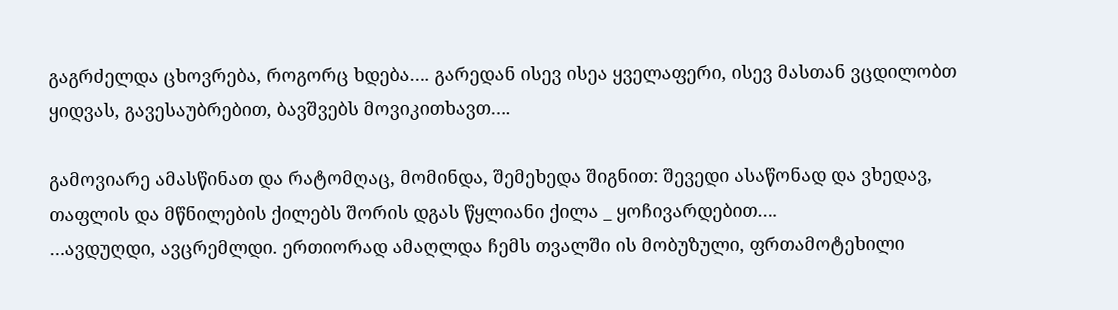გაგრძელდა ცხოვრება, როგორც ხდება…. გარედან ისევ ისეა ყველაფერი, ისევ მასთან ვცდილობთ ყიდვას, გავესაუბრებით, ბავშვებს მოვიკითხავთ….

გამოვიარე ამასწინათ და რატომღაც, მომინდა, შემეხედა შიგნით: შევედი ასაწონად და ვხედავ, თაფლის და მწნილების ქილებს შორის დგას წყლიანი ქილა _ ყოჩივარდებით….
…ავდუღდი, ავცრემლდი. ერთიორად ამაღლდა ჩემს თვალში ის მობუზული, ფრთამოტეხილი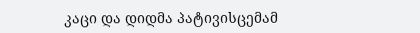კაცი და დიდმა პატივისცემამ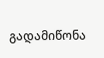გადამიწონა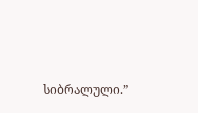სიბრალული.”